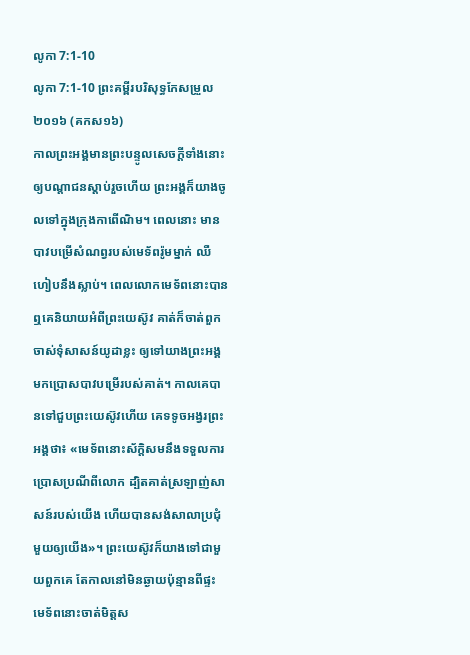លូកា 7:1-10
លូកា 7:1-10 ព្រះគម្ពីរបរិសុទ្ធកែសម្រួល ២០១៦ (គកស១៦)
កាលព្រះអង្គមានព្រះបន្ទូលសេចក្តីទាំងនោះឲ្យបណ្តាជនស្តាប់រួចហើយ ព្រះអង្គក៏យាងចូលទៅក្នុងក្រុងកាពើណិម។ ពេលនោះ មានបាវបម្រើសំណព្វរបស់មេទ័ពរ៉ូមម្នាក់ ឈឺហៀបនឹងស្លាប់។ ពេលលោកមេទ័ពនោះបានឮគេនិយាយអំពីព្រះយេស៊ូវ គាត់ក៏ចាត់ពួកចាស់ទុំសាសន៍យូដាខ្លះ ឲ្យទៅយាងព្រះអង្គមកប្រោសបាវបម្រើរបស់គាត់។ កាលគេបានទៅជួបព្រះយេស៊ូវហើយ គេទទូចអង្វរព្រះអង្គថា៖ «មេទ័ពនោះស័ក្ដិសមនឹងទទួលការប្រោសប្រណីពីលោក ដ្បិតគាត់ស្រឡាញ់សាសន៍របស់យើង ហើយបានសង់សាលាប្រជុំមួយឲ្យយើង»។ ព្រះយេស៊ូវក៏យាងទៅជាមួយពួកគេ តែកាលនៅមិនឆ្ងាយប៉ុន្មានពីផ្ទះ មេទ័ពនោះចាត់មិត្តស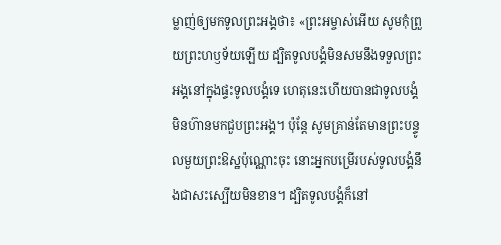ម្លាញ់ឲ្យមកទូលព្រះអង្គថា៖ «ព្រះអម្ចាស់អើយ សូមកុំព្រួយព្រះហឫទ័យឡើយ ដ្បិតទូលបង្គំមិនសមនឹងទទួលព្រះអង្គនៅក្នុងផ្ទះទូលបង្គំទេ ហេតុនេះហើយបានជាទូលបង្គំមិនហ៊ានមកជួបព្រះអង្គ។ ប៉ុន្តែ សូមគ្រាន់តែមានព្រះបន្ទូលមួយព្រះឱស្ឋប៉ុណ្ណោះចុះ នោះអ្នកបម្រើរបស់ទូលបង្គំនឹងជាសះស្បើយមិនខាន។ ដ្បិតទូលបង្គំក៏នៅ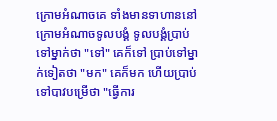ក្រោមអំណាចគេ ទាំងមានទាហាននៅក្រោមអំណាចទូលបង្គំ ទូលបង្គំប្រាប់ទៅម្នាក់ថា "ទៅ" គេក៏ទៅ ប្រាប់ទៅម្នាក់ទៀតថា "មក" គេក៏មក ហើយប្រាប់ទៅបាវបម្រើថា "ធ្វើការ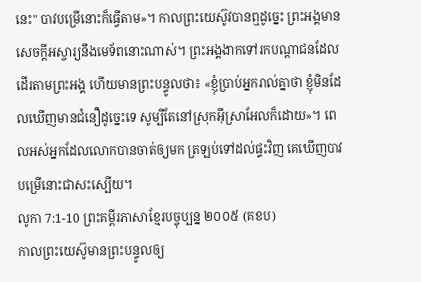នេះ" បាវបម្រើនោះក៏ធ្វើតាម»។ កាលព្រះយេស៊ូវបានឮដូច្នេះ ព្រះអង្គមានសេចក្តីអស្ចារ្យនឹងមេទ័ពនោះណាស់។ ព្រះអង្គងាកទៅរកបណ្ដាជនដែលដើរតាមព្រះអង្គ ហើយមានព្រះបន្ទូលថា៖ «ខ្ញុំប្រាប់អ្នករាល់គ្នាថា ខ្ញុំមិនដែលឃើញមានជំនឿដូច្នេះទេ សូម្បីតែនៅស្រុកអ៊ីស្រាអែលក៏ដោយ»។ ពេលអស់អ្នកដែលលោកបានចាត់ឲ្យមក ត្រឡប់ទៅដល់ផ្ទះវិញ គេឃើញបាវបម្រើនោះជាសះស្បើយ។
លូកា 7:1-10 ព្រះគម្ពីរភាសាខ្មែរបច្ចុប្បន្ន ២០០៥ (គខប)
កាលព្រះយេស៊ូមានព្រះបន្ទូលឲ្យ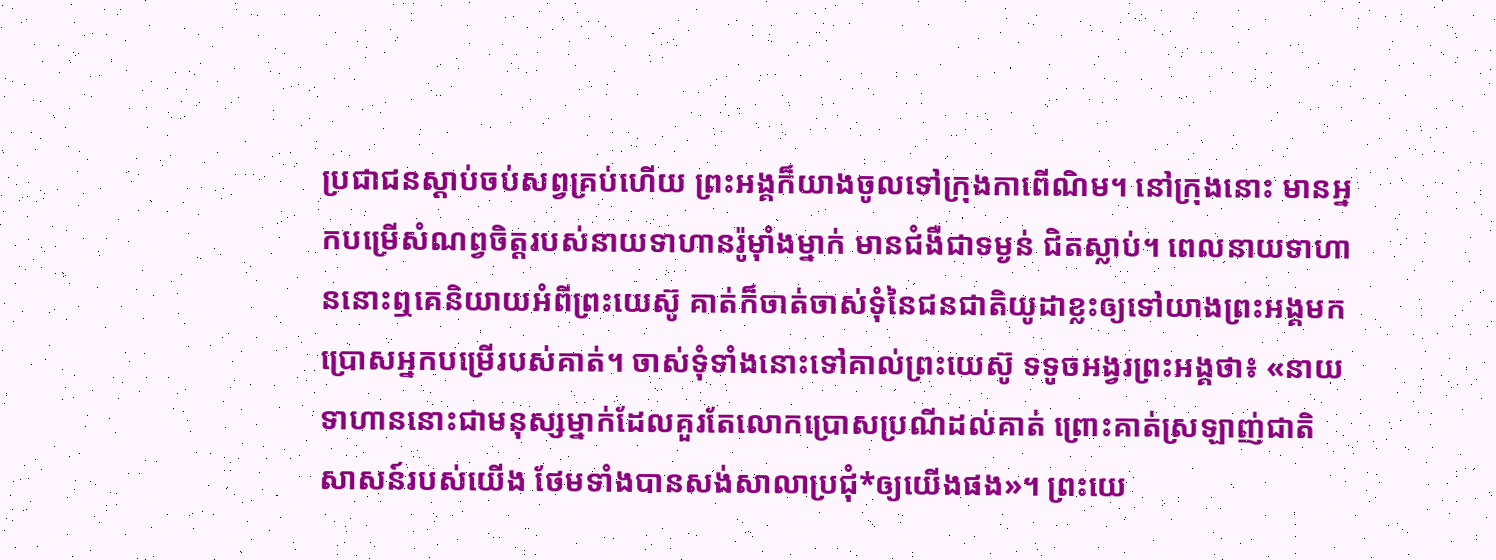ប្រជាជនស្ដាប់ចប់សព្វគ្រប់ហើយ ព្រះអង្គក៏យាងចូលទៅក្រុងកាពើណិម។ នៅក្រុងនោះ មានអ្នកបម្រើសំណព្វចិត្តរបស់នាយទាហានរ៉ូម៉ាំងម្នាក់ មានជំងឺជាទម្ងន់ ជិតស្លាប់។ ពេលនាយទាហាននោះឮគេនិយាយអំពីព្រះយេស៊ូ គាត់ក៏ចាត់ចាស់ទុំនៃជនជាតិយូដាខ្លះឲ្យទៅយាងព្រះអង្គមកប្រោសអ្នកបម្រើរបស់គាត់។ ចាស់ទុំទាំងនោះទៅគាល់ព្រះយេស៊ូ ទទូចអង្វរព្រះអង្គថា៖ «នាយទាហាននោះជាមនុស្សម្នាក់ដែលគួរតែលោកប្រោសប្រណីដល់គាត់ ព្រោះគាត់ស្រឡាញ់ជាតិសាសន៍របស់យើង ថែមទាំងបានសង់សាលាប្រជុំ*ឲ្យយើងផង»។ ព្រះយេ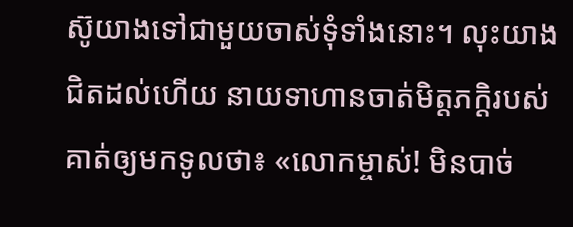ស៊ូយាងទៅជាមួយចាស់ទុំទាំងនោះ។ លុះយាងជិតដល់ហើយ នាយទាហានចាត់មិត្តភក្ដិរបស់គាត់ឲ្យមកទូលថា៖ «លោកម្ចាស់! មិនបាច់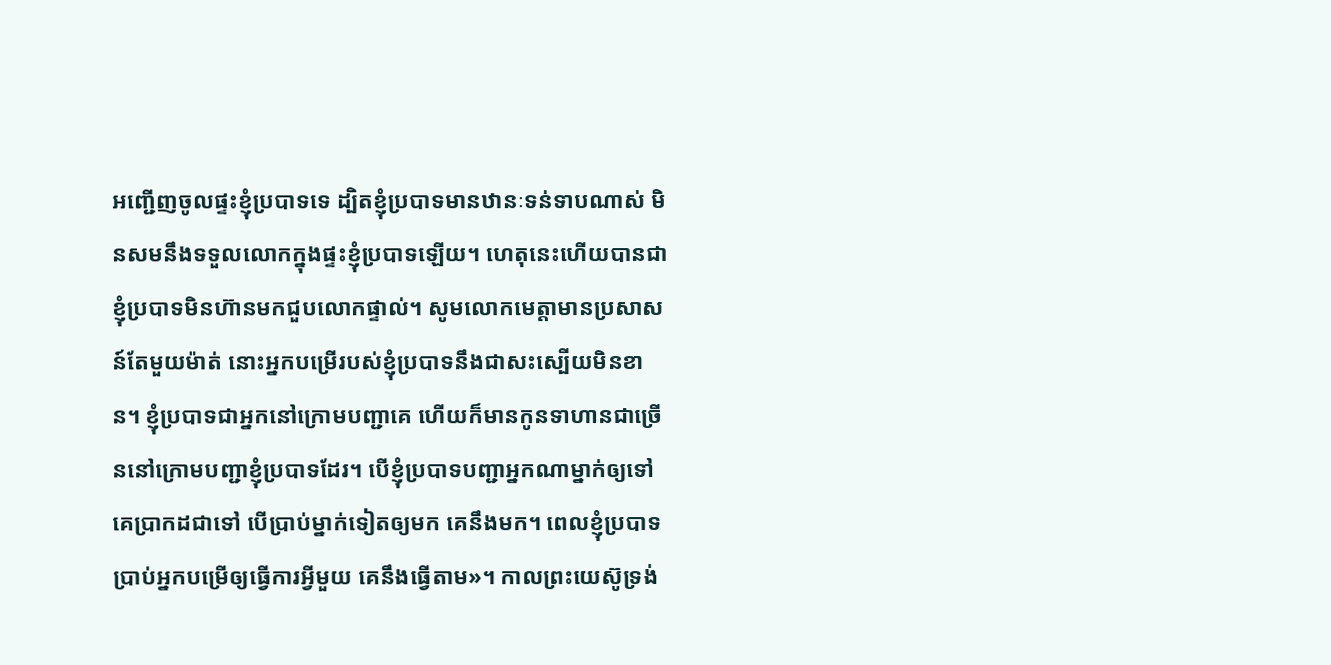អញ្ជើញចូលផ្ទះខ្ញុំប្របាទទេ ដ្បិតខ្ញុំប្របាទមានឋានៈទន់ទាបណាស់ មិនសមនឹងទទួលលោកក្នុងផ្ទះខ្ញុំប្របាទឡើយ។ ហេតុនេះហើយបានជាខ្ញុំប្របាទមិនហ៊ានមកជួបលោកផ្ទាល់។ សូមលោកមេត្តាមានប្រសាសន៍តែមួយម៉ាត់ នោះអ្នកបម្រើរបស់ខ្ញុំប្របាទនឹងជាសះស្បើយមិនខាន។ ខ្ញុំប្របាទជាអ្នកនៅក្រោមបញ្ជាគេ ហើយក៏មានកូនទាហានជាច្រើននៅក្រោមបញ្ជាខ្ញុំប្របាទដែរ។ បើខ្ញុំប្របាទបញ្ជាអ្នកណាម្នាក់ឲ្យទៅ គេប្រាកដជាទៅ បើប្រាប់ម្នាក់ទៀតឲ្យមក គេនឹងមក។ ពេលខ្ញុំប្របាទប្រាប់អ្នកបម្រើឲ្យធ្វើការអ្វីមួយ គេនឹងធ្វើតាម»។ កាលព្រះយេស៊ូទ្រង់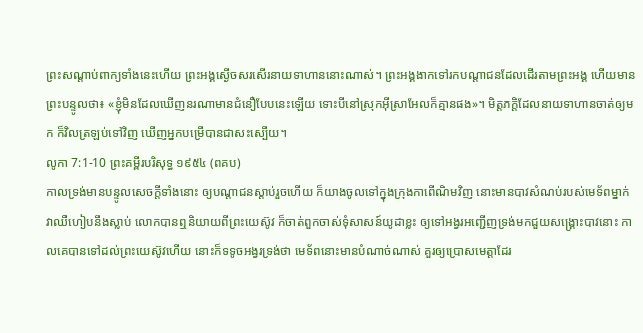ព្រះសណ្ដាប់ពាក្យទាំងនេះហើយ ព្រះអង្គស្ងើចសរសើរនាយទាហាននោះណាស់។ ព្រះអង្គងាកទៅរកបណ្ដាជនដែលដើរតាមព្រះអង្គ ហើយមានព្រះបន្ទូលថា៖ «ខ្ញុំមិនដែលឃើញនរណាមានជំនឿបែបនេះឡើយ ទោះបីនៅស្រុកអ៊ីស្រាអែលក៏គ្មានផង»។ មិត្តភក្ដិដែលនាយទាហានចាត់ឲ្យមក ក៏វិលត្រឡប់ទៅវិញ ឃើញអ្នកបម្រើបានជាសះស្បើយ។
លូកា 7:1-10 ព្រះគម្ពីរបរិសុទ្ធ ១៩៥៤ (ពគប)
កាលទ្រង់មានបន្ទូលសេចក្ដីទាំងនោះ ឲ្យបណ្តាជនស្តាប់រួចហើយ ក៏យាងចូលទៅក្នុងក្រុងកាពើណិមវិញ នោះមានបាវសំណប់របស់មេទ័ពម្នាក់ វាឈឺហៀបនឹងស្លាប់ លោកបានឮនិយាយពីព្រះយេស៊ូវ ក៏ចាត់ពួកចាស់ទុំសាសន៍យូដាខ្លះ ឲ្យទៅអង្វរអញ្ជើញទ្រង់មកជួយសង្គ្រោះបាវនោះ កាលគេបានទៅដល់ព្រះយេស៊ូវហើយ នោះក៏ទទូចអង្វរទ្រង់ថា មេទ័ពនោះមានបំណាច់ណាស់ គួរឲ្យប្រោសមេត្តាដែរ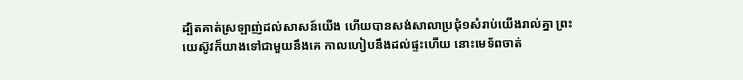ដ្បិតគាត់ស្រឡាញ់ដល់សាសន៍យើង ហើយបានសង់សាលាប្រជុំ១សំរាប់យើងរាល់គ្នា ព្រះយេស៊ូវក៏យាងទៅជាមួយនឹងគេ កាលហៀបនឹងដល់ផ្ទះហើយ នោះមេទ័ពចាត់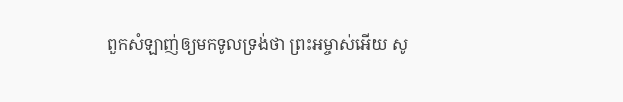ពួកសំឡាញ់ឲ្យមកទូលទ្រង់ថា ព្រះអម្ចាស់អើយ សូ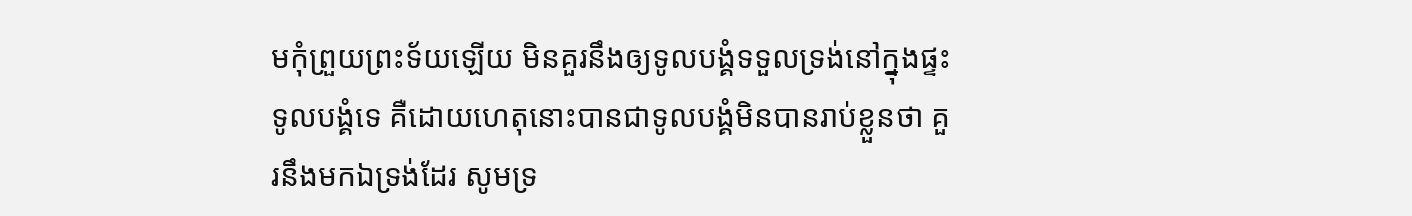មកុំព្រួយព្រះទ័យឡើយ មិនគួរនឹងឲ្យទូលបង្គំទទួលទ្រង់នៅក្នុងផ្ទះទូលបង្គំទេ គឺដោយហេតុនោះបានជាទូលបង្គំមិនបានរាប់ខ្លួនថា គួរនឹងមកឯទ្រង់ដែរ សូមទ្រ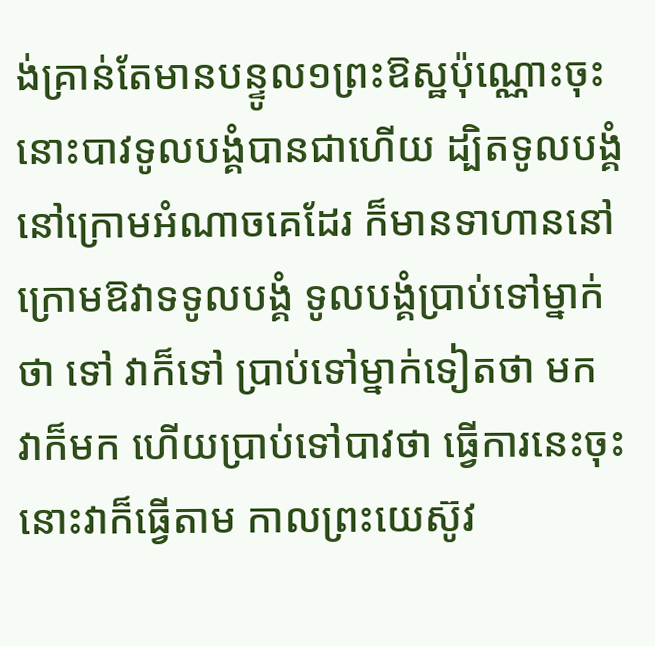ង់គ្រាន់តែមានបន្ទូល១ព្រះឱស្ឋប៉ុណ្ណោះចុះ នោះបាវទូលបង្គំបានជាហើយ ដ្បិតទូលបង្គំនៅក្រោមអំណាចគេដែរ ក៏មានទាហាននៅក្រោមឱវាទទូលបង្គំ ទូលបង្គំប្រាប់ទៅម្នាក់ថា ទៅ វាក៏ទៅ ប្រាប់ទៅម្នាក់ទៀតថា មក វាក៏មក ហើយប្រាប់ទៅបាវថា ធ្វើការនេះចុះ នោះវាក៏ធ្វើតាម កាលព្រះយេស៊ូវ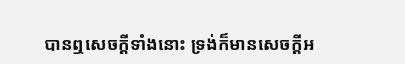បានឮសេចក្ដីទាំងនោះ ទ្រង់ក៏មានសេចក្ដីអ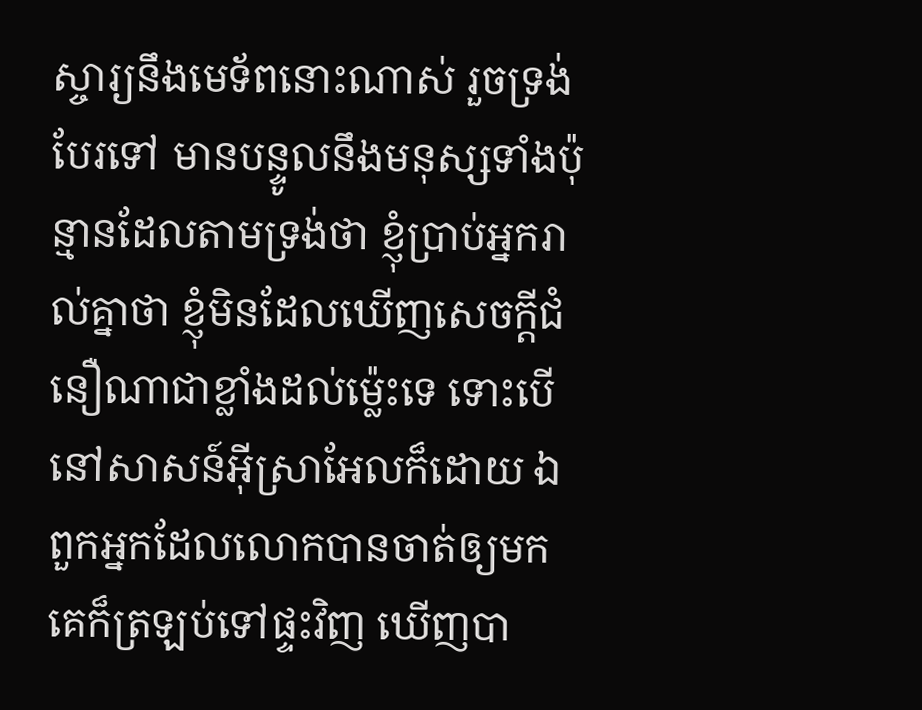ស្ចារ្យនឹងមេទ័ពនោះណាស់ រួចទ្រង់បែរទៅ មានបន្ទូលនឹងមនុស្សទាំងប៉ុន្មានដែលតាមទ្រង់ថា ខ្ញុំប្រាប់អ្នករាល់គ្នាថា ខ្ញុំមិនដែលឃើញសេចក្ដីជំនឿណាជាខ្លាំងដល់ម៉្លេះទេ ទោះបើនៅសាសន៍អ៊ីស្រាអែលក៏ដោយ ឯពួកអ្នកដែលលោកបានចាត់ឲ្យមក គេក៏ត្រឡប់ទៅផ្ទះវិញ ឃើញបា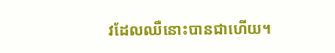វដែលឈឺនោះបានជាហើយ។